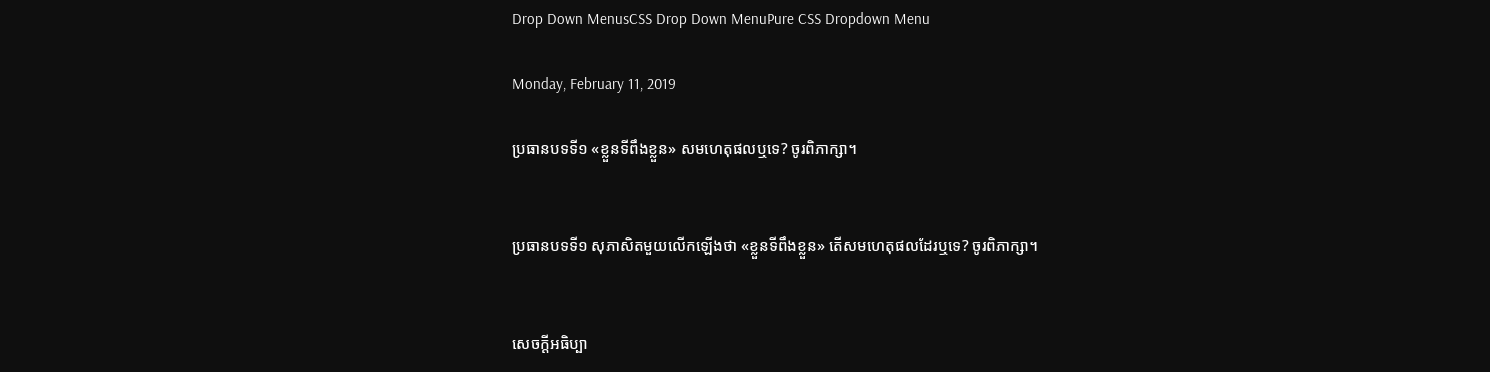Drop Down MenusCSS Drop Down MenuPure CSS Dropdown Menu

Monday, February 11, 2019

ប្រធានបទទី១ «ខ្លួនទីពឹងខ្លួន» សមហេតុផលឬទេ? ចូរពិភាក្សា។


ប្រធានបទទី១ សុភាសិតមួយលើកឡើងថា «ខ្លួនទីពឹងខ្លួន» តើសមហេតុផលដែរឬទេ? ចូរពិភាក្សា។


សេចក្ដីអធិប្បា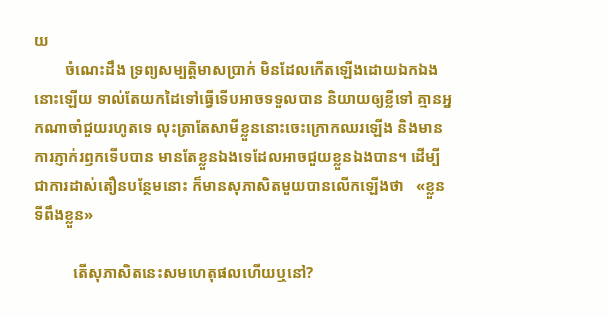យ
        ចំណេះដឹង ទ្រព្យសម្បត្តិមាសប្រាក់ មិនដែលកើតឡើងដោយឯកឯងនោះឡើយ ទាល់តែយកដៃទៅធ្វើទើបអាចទទួលបាន និយាយឲ្យខ្លីទៅ គ្មានអ្នកណាចាំជួយរហូតទេ លុះត្រាតែសាមីខ្លួននោះចេះក្រោកឈរឡើង និងមានការភ្ញាក់រឭកទើបបាន មានតែខ្លួនឯងទេដែលអាចជួយខ្លួនឯងបាន។ ដើម្បីជាការដាស់តឿនបន្ថែមនោះ ក៏មានសុភាសិតមួយបានលើកឡើងថា   «ខ្លួនទីពឹងខ្លួន»

          តើសុភាសិតនេះសមហេតុផលហើយឬនៅ?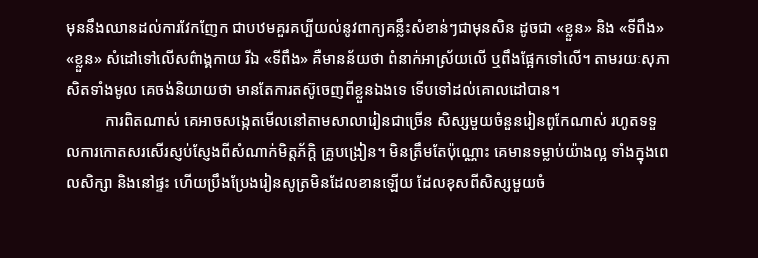មុននឹងឈានដល់ការវែកញែក ជាបឋមគួរគប្បីយល់នូវពាក្យគន្លឹះសំខាន់ៗជាមុនសិន ដូចជា «ខ្លួន» និង «ទីពឹង» «ខ្លួន» សំដៅទៅលើសព៌ាង្គកាយ រីឯ «ទីពឹង» គឺមានន័យថា ពំនាក់អាស្រ័យលើ ឬពឹងផ្អែកទៅលើ។ តាមរយៈសុភាសិតទាំងមូល គេចង់និយាយថា មានតែការតស៊ូចេញពីខ្លួនឯងទេ ទើបទៅដល់គោលដៅបាន។
          ការពិតណាស់ គេអាចសង្កេតមើលនៅតាមសាលារៀនជាច្រើន សិស្សមួយចំនួនរៀនពូកែណាស់ រហូតទទួលការកោតសរសើរស្ញប់ស្ញែងពីសំណាក់មិត្តភ័ក្ដិ គ្រូបង្រៀន។ មិនត្រឹមតែប៉ុណ្ណោះ គេមានទម្លាប់យ៉ាងល្អ ទាំងក្នុងពេលសិក្សា និងនៅផ្ទះ ហើយប្រឹងប្រែងរៀនសូត្រមិនដែលខានឡើយ ដែលខុសពីសិស្សមួយចំ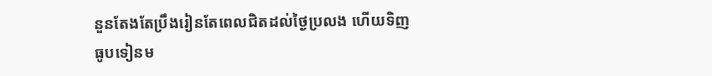នួនតែងតែប្រឹងរៀនតែពេលជិតដល់ថ្ងៃប្រលង ហើយទិញធូបទៀនម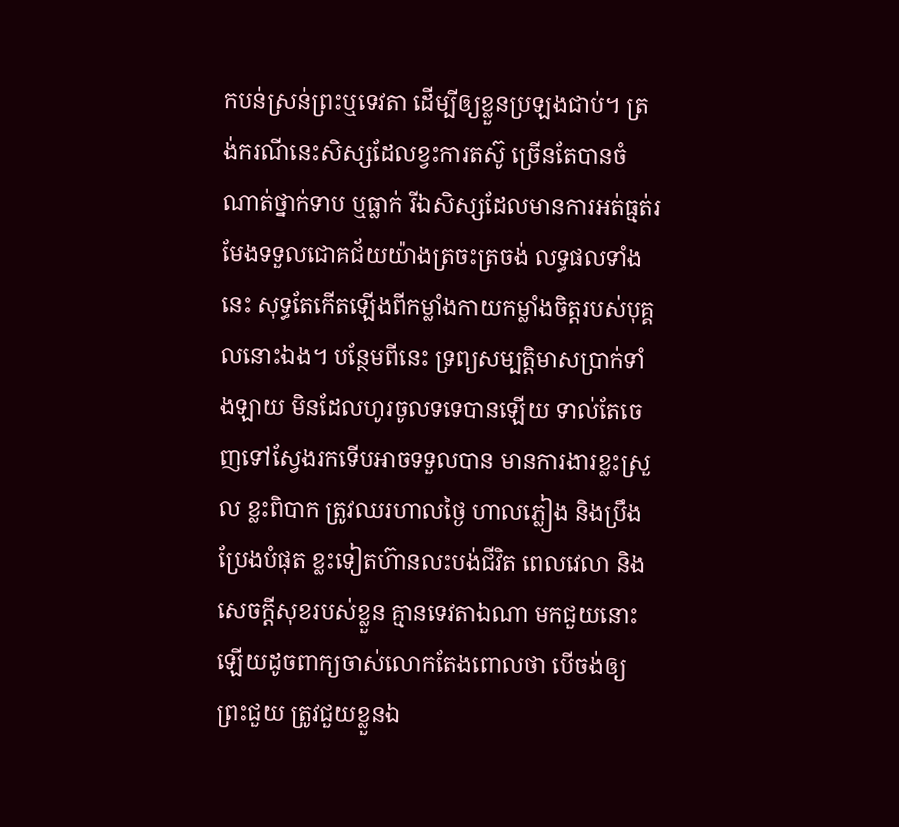កបន់ស្រន់ព្រះឬទេវតា ដើម្បីឲ្យខ្លួនប្រឡងជាប់។ ត្រង់ករណីនេះសិស្សដែលខ្វះការតស៊ូ ច្រើនតែបានចំណាត់ថ្នាក់ទាប ឬធ្លាក់ រីឯសិស្សដែលមានការអត់ធ្មត់រមែងទទួលជោគជ័យយ៉ាងត្រចះត្រចង់ លទ្ធផលទាំងនេះ សុទ្ធតែកើតឡើងពីកម្លាំងកាយកម្លាំងចិត្តរបស់បុគ្គលនោះឯង។ បន្ថែមពីនេះ ទ្រព្យសម្បត្តិមាសប្រាក់ទាំងឡាយ មិនដែលហូរចូលទទេបានឡើយ ទាល់តែចេញទៅស្វែងរកទើបអាចទទួលបាន មានការងារខ្លះស្រួល ខ្លះពិបាក ត្រូវឈរហាលថ្ងៃ ហាលភ្លៀង និងប្រឹងប្រែងបំផុត ខ្លះទៀតហ៊ានលះបង់ជីវិត ពេលវេលា និងសេចក្ដីសុខរបស់ខ្លួន គ្មានទេវតាឯណា មកជួយនោះឡើយដូចពាក្យចាស់លោកតែងពោលថា បើចង់ឲ្យព្រះជួយ ត្រូវជួយខ្លួនឯ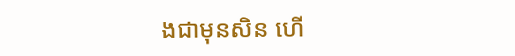ងជាមុនសិន ហើ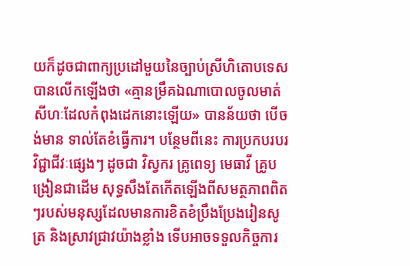យក៏ដូចជាពាក្យប្រដៅមួយនៃច្បាប់ស្រីហិតោបទេសបានលើកឡើងថា «គ្មានម្រឹគឯណាបោលចូលមាត់សីហៈដែលកំពុងដេកនោះឡើយ» បានន័យថា បើចង់មាន ទាល់តែខំធ្វើការ។ បន្ថែមពីនេះ ការប្រកបរបរវិជ្ជាជីវៈផ្សេងៗ ដូចជា វិស្វករ គ្រូពេទ្យ មេធាវី គ្រូបង្រៀនជាដើម សុទ្ធសឹងតែកើតឡើងពីសមត្ថភាពពិតៗរបស់មនុស្សដែលមានការខិតខំប្រឹងប្រែងរៀនសូត្រ និងស្រាវជ្រាវយ៉ាងខ្លាំង ទើបអាចទទួលកិច្ចការ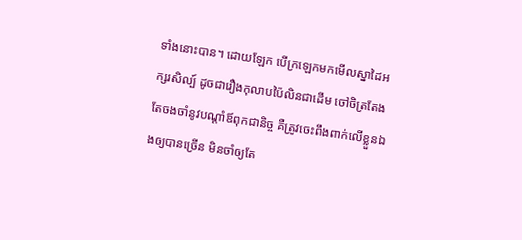ទាំងនោះបាន។ ដោយឡែក បើក្រឡេកមកមើលស្នាដៃអក្សរសិល្ប៍ ដូចជារឿងកុលាបប៉ៃលិនជាដើម ចៅចិត្រតែងតែចងចាំនូវបណ្ដាំឪពុកជានិច្ច គឺត្រូវចេះពឹងពាក់លើខ្លួនឯងឲ្យបានច្រើន មិនចាំឲ្យតែ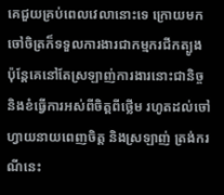គេជួយគ្រប់ពេលវេលានោះទេ ក្រោយមកចៅចិត្រក៏ទទួលការងារជាកម្មករជីកត្បូង ប៉ុន្តែគេនៅតែស្រឡាញ់ការងារនោះជានិច្ច និងខំធ្វើការអស់ពីចិត្តពីថ្លើម រហូតដល់ចៅហ្វាយនាយពេញចិត្ត និងស្រឡាញ់ ត្រង់ករណីនេះ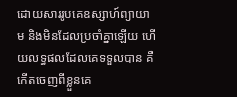ដោយសាររូបគេឧស្សាហ៍ព្យាយាម និងមិនដែលប្រចាំគ្នាឡើយ ហើយលទ្ធផលដែលគេទទួលបាន គឺកើតចេញពីខ្លួនគេ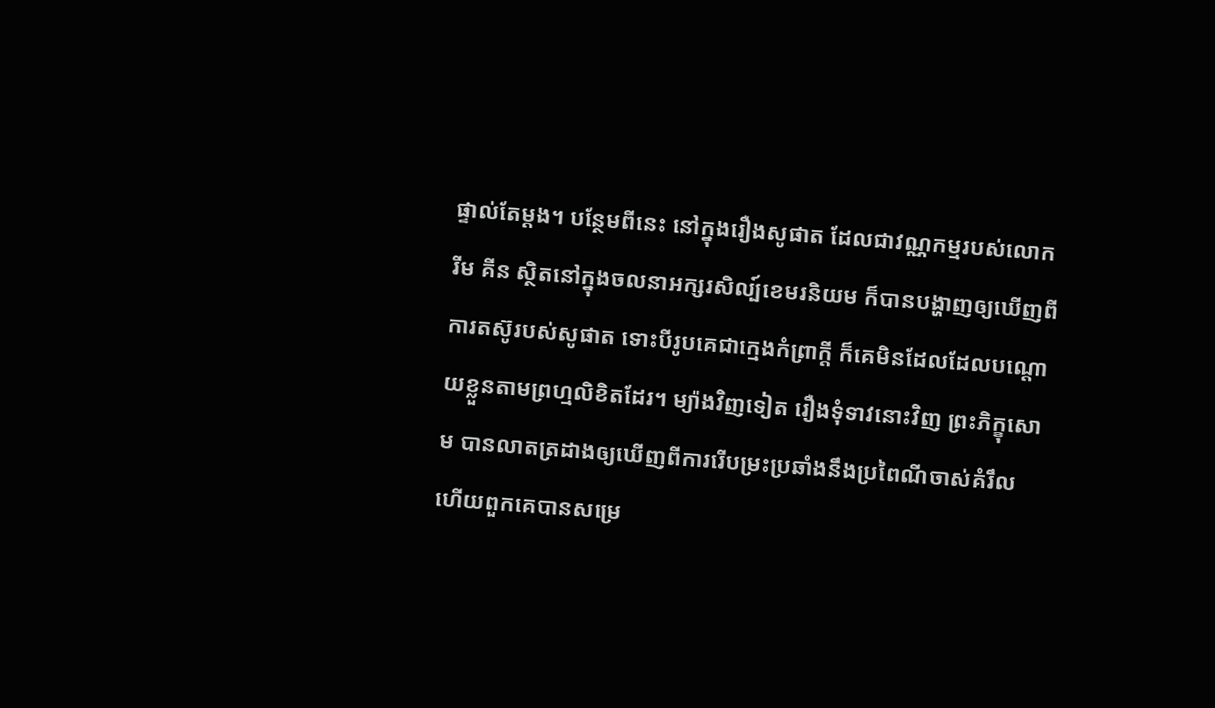ផ្ទាល់តែម្ដង។ បន្ថែមពីនេះ នៅក្នុងរឿងសូផាត ដែលជាវណ្ណកម្មរបស់លោក រីម គីន ស្ថិតនៅក្នុងចលនាអក្សរសិល្ប៍ខេមរនិយម ក៏បានបង្ហាញឲ្យឃើញពីការតស៊ូរបស់សូផាត ទោះបីរូបគេជាក្មេងកំព្រាក្ដី ក៏គេមិនដែលដែលបណ្ដោយខ្លួនតាមព្រហ្មលិខិតដែរ។ ម្យ៉ាងវិញទៀត រឿងទុំទាវនោះវិញ ព្រះភិក្ខុសោម បានលាតត្រដាងឲ្យឃើញពីការរើបម្រះប្រឆាំងនឹងប្រពៃណីចាស់គំរឹល ហើយពួកគេបានសម្រេ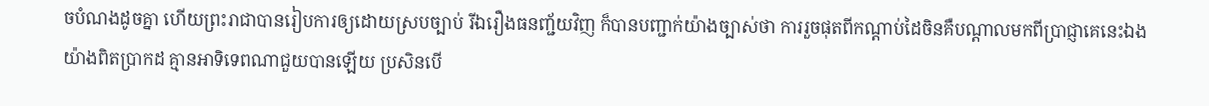ចបំណងដូចគ្នា ហើយព្រះរាជាបានរៀបការឲ្យដោយស្របច្បាប់ រីឯរឿងធនញ្ជ័យវិញ ក៏បានបញ្ជាក់យ៉ាងច្បាស់ថា ការរួចផុតពីកណ្ដាប់ដៃចិនគឺបណ្ដាលមកពីប្រាជ្ញាគេនេះឯងយ៉ាងពិតប្រាកដ គ្មានអាទិទេពណាជួយបានឡើយ ប្រសិនបើ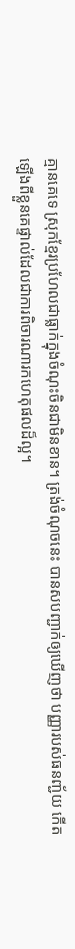គ្មានគេទេ ស្រុកខ្មែរប្រហែលជាធ្លាក់ក្នុងចំណុះចិនជាមិនខាន។ ត្រង់ចំណុចនេះ បានសបញ្ជាក់ឲ្យឃើញថា បញ្ញារបស់ធនញ្ជ័យ កើតឡើងពីខ្លួនគេផ្ទាល់ដែលជាការពិចារណារកហេតុផលដ៏ល្អ។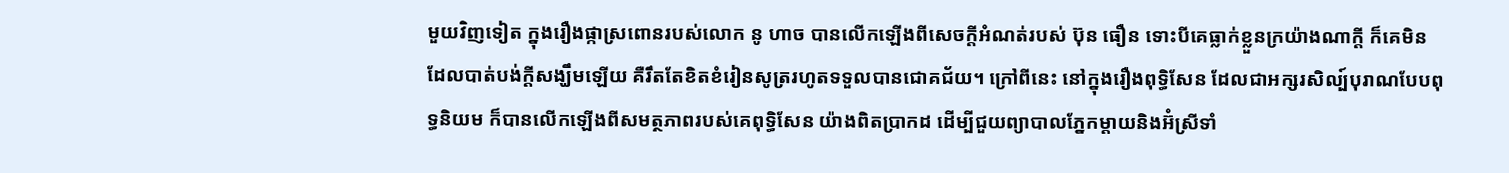មួយវិញទៀត ក្នុងរឿងផ្កាស្រពោនរបស់លោក នូ ហាច បានលើកឡើងពីសេចក្ដីអំណត់របស់ ប៊ុន ធឿន ទោះបីគេធ្លាក់ខ្លួនក្រយ៉ាងណាក្ដី ក៏គេមិនដែលបាត់បង់ក្ដីសង្ឃឹមឡើយ គឺរឹតតែខិតខំរៀនសូត្ររហូតទទួលបានជោគជ័យ។ ក្រៅពីនេះ នៅក្នុងរឿងពុទ្ធិសែន ដែលជាអក្សរសិល្ប៍បុរាណបែបពុទ្ធនិយម ក៏បានលើកឡើងពីសមត្ថភាពរបស់គេពុទ្ធិសែន យ៉ាងពិតប្រាកដ ដើម្បីជួយព្យាបាលភ្នែកម្ដាយនិងអ៊ំស្រីទាំ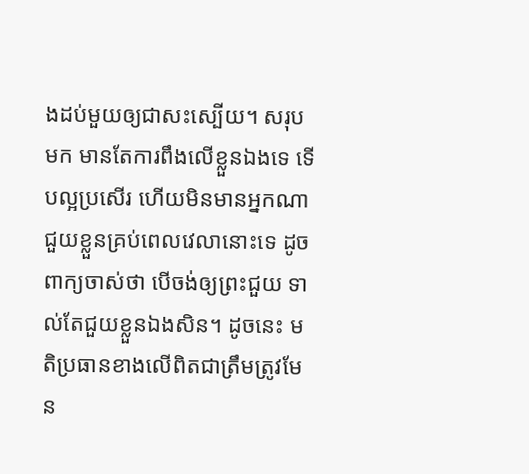ងដប់មួយឲ្យជាសះស្បើយ។ សរុបមក មានតែការពឹងលើខ្លួនឯងទេ ទើបល្អប្រសើរ ហើយមិនមានអ្នកណាជួយខ្លួនគ្រប់ពេលវេលានោះទេ ដូចពាក្យចាស់ថា បើចង់ឲ្យព្រះជួយ ទាល់តែជួយខ្លួនឯងសិន។ ដូចនេះ មតិប្រធានខាងលើពិតជាត្រឹមត្រូវមែន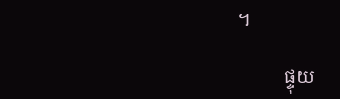។

          ផ្ទុយ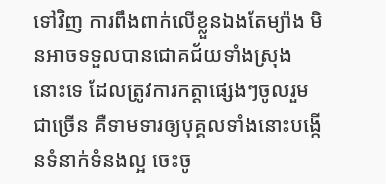ទៅវិញ ការពឹងពាក់លើខ្លួនឯងតែម្យ៉ាង មិនអាចទទួលបានជោគជ័យទាំងស្រុងនោះទេ ដែលត្រូវការកត្តាផ្សេងៗចូលរួមជាច្រើន គឺទាមទារឲ្យបុគ្គលទាំងនោះបង្កើនទំនាក់ទំនងល្អ ចេះចូ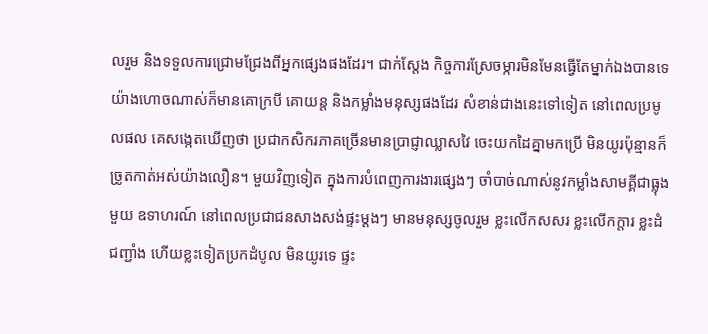លរួម និងទទួលការជ្រោមជ្រែងពីអ្នកផ្សេងផងដែរ។ ជាក់ស្ដែង កិច្ចការស្រែចម្ការមិនមែនធ្វើតែម្នាក់ឯងបានទេ យ៉ាងហោចណាស់ក៏មានគោក្របី គោយន្ត និងកម្លាំងមនុស្សផងដែរ សំខាន់ជាងនេះទៅទៀត នៅពេលប្រមូលផល គេសង្កេតឃើញថា ប្រជាកសិករភាគច្រើនមានប្រាជ្ញាឈ្លាសវៃ ចេះយកដៃគ្នាមកប្រើ មិនយូរប៉ុន្មានក៏ច្រូតកាត់អស់យ៉ាងលឿន។ មួយវិញទៀត ក្នុងការបំពេញការងារផ្សេងៗ ចាំបាច់ណាស់នូវកម្លាំងសាមគ្គីជាធ្លុងមួយ ឧទាហរណ៍ នៅពេលប្រជាជនសាងសង់ផ្ទះម្ដងៗ មានមនុស្សចូលរួម ខ្លះលើកសសរ ខ្លះលើកក្ដារ ខ្លះដំជញ្ជាំង ហើយខ្លះទៀតប្រកដំបូល មិនយូរទេ ផ្ទះ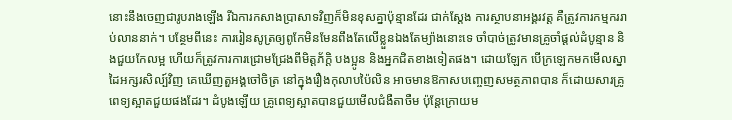នោះនឹងចេញជារូបរាងឡើង រីឯការកសាងប្រាសាទវិញក៏មិនខុសគ្នាប៉ុន្មានដែរ ជាក់ស្ដែង ការស្ថាបនាអង្គរវត្ត គឺត្រូវការកម្មកររាប់លាននាក់។ បន្ថែមពីនេះ ការរៀនសូត្រឲ្យពូកែមិនមែនពឹងតែលើខ្លួនឯងតែម្យ៉ាងនោះទេ ចាំបាច់ត្រូវមានគ្រូចាំផ្ដល់ដំបូន្មាន និងជួយកែលម្អ ហើយក៏ត្រូវការការជ្រោមជ្រែងពីមិត្តភ័ក្ដិ បងប្អូន និងអ្នកជិតខាងទៀតផង។ ដោយឡែក បើក្រឡេកមកមើលស្នាដៃអក្សរសិល្ប៍វិញ គេឃើញតួអង្គចៅចិត្រ នៅក្នុងរឿងកុលាបប៉ៃលិន អាចមានឱកាសបញ្ចេញសមត្ថភាពបាន ក៏ដោយសារគ្រូពេទ្យស្អាតជួយផងដែរ។ ដំបូងឡើយ គ្រូពេទ្យស្អាតបានជួយមើលជំងឺតាចឺម ប៉ុន្តែក្រោយម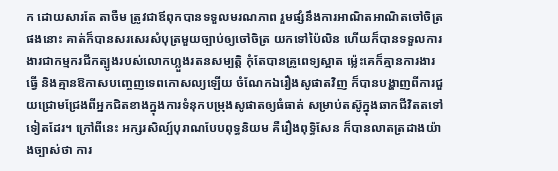ក ដោយសារតែ តាចឺម ត្រូវជាឪពុកបានទទួលមរណភាព រួមផ្សំនឹងការអាណិតអាណិតចៅចិត្រផងនោះ គាត់ក៏បានសរសេរសំបុត្រមួយច្បាប់ឲ្យចៅចិត្រ យកទៅប៉ៃលិន ហើយក៏បានទទួលការងារជាកម្មករជីកត្បូងរបស់លោកហ្លួងរតនសម្បត្តិ កុំតែបានគ្រូពេទ្យស្អាត ម្ល៉េះគេក៏គ្មានការងារធ្វើ និងគ្មានឱកាសបញ្ចេញទេពកោសល្យឡើយ ចំណែកឯរឿងសូផាតវិញ ក៏បានបង្ហាញពីការជួយជ្រោមជ្រែងពីអ្នកជិតខាងក្នុងការទំនុកបម្រុងសូផាតឲ្យធំធាត់ សម្រាប់តស៊ូក្នុងឆាកជីវិតតទៅទៀតដែរ។ ក្រៅពីនេះ អក្សរសិល្ប៍បុរាណបែបពុទ្ធនិយម គឺរឿងពុទ្ធិសែន ក៏បានលាតត្រដាងយ៉ាងច្បាស់ថា ការ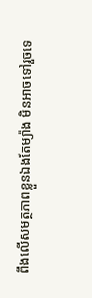ពឹងលើសមត្ថភាពខ្លួនឯងតែម្យ៉ាង មិនអាចទៅរួចទេ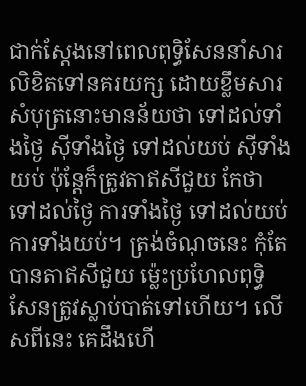ជាក់ស្ដែងនៅពេលពុទ្ធិសែននាំសារលិខិតទៅនគរយក្ស ដោយខ្លឹមសារសំបុត្រនោះមានន័យថា ទៅដល់ទាំងថ្ងៃ ស៊ីទាំងថ្ងៃ ទៅដល់យប់ ស៊ីទាំងយប់ ប៉ុន្តែក៏ត្រូវតាឥសីជួយ កែថា ទៅដល់ថ្ងៃ ការទាំងថ្ងៃ ទៅដល់យប់ ការទាំងយប់។ ត្រង់ចំណុចនេះ កុំតែបានតាឥសីជួយ ម្ល៉េះប្រហែលពុទ្ធិសែនត្រូវស្លាប់បាត់ទៅហើយ។ លើសពីនេះ គេដឹងហើ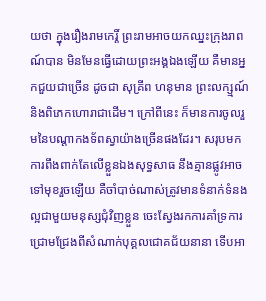យថា ក្នុងរឿងរាមកេរ្តិ៍ ព្រះរាមអាចយកឈ្នះក្រុងរាពណ៍បាន មិនមែនធ្វើដោយព្រះអង្គឯងឡើយ គឺមានអ្នកជួយជាច្រើន ដូចជា សុគ្រីព ហនុមាន ព្រះលក្ស្មណ៍ និងពិភេកហោរាជាដើម។ ក្រៅពីនេះ ក៏មានការចូលរួមនៃបណ្ដាកងទ័ពស្វាយ៉ាងច្រើនផងដែរ។ សរុបមក ការពឹងពាក់តែលើខ្លួនឯងសុទ្ធសាធ នឹងគ្មានផ្លូវអាចទៅមុខរួចឡើយ គឺចាំបាច់ណាស់ត្រូវមានទំនាក់ទំនងល្អជាមួយមនុស្សជុំវិញខ្លួន ចេះស្វែងរកការគាំទ្រការជ្រោមជ្រែងពីសំណាក់បុគ្គលជោគជ័យនានា ទើបអា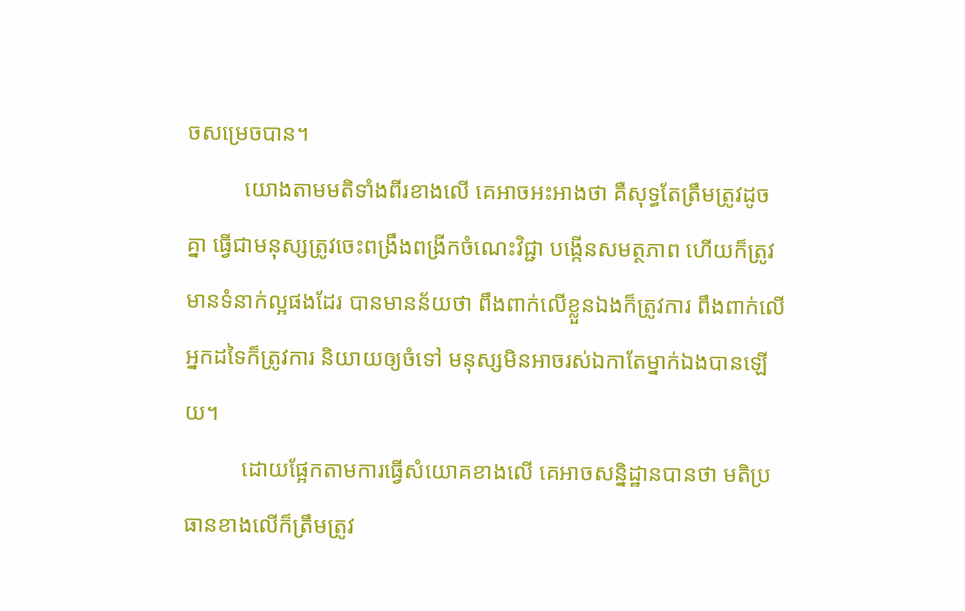ចសម្រេចបាន។
          យោងតាមមតិទាំងពីរខាងលើ គេអាចអះអាងថា គឺសុទ្ធតែត្រឹមត្រូវដូចគ្នា ធ្វើជាមនុស្សត្រូវចេះពង្រឹងពង្រីកចំណេះវិជ្ជា បង្កើនសមត្ថភាព ហើយក៏ត្រូវមានទំនាក់ល្អផងដែរ បានមានន័យថា ពឹងពាក់លើខ្លួនឯងក៏ត្រូវការ ពឹងពាក់លើអ្នកដទៃក៏ត្រូវការ និយាយឲ្យចំទៅ មនុស្សមិនអាចរស់ឯកាតែម្នាក់ឯងបានឡើយ។
          ដោយផ្អែកតាមការធ្វើសំយោគខាងលើ គេអាចសន្និដ្ឋានបានថា មតិប្រធានខាងលើក៏ត្រឹមត្រូវ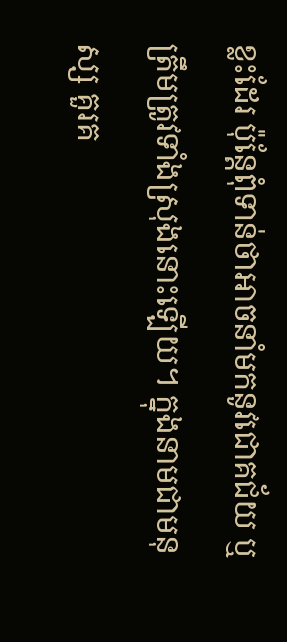ខ្លះដែរ ប៉ុន្តែពុំទាន់ថាអាចនាំមកនូវជោគជ័យ ឬត្រឹមត្រូវទាំងស្រុងនោះឡើយ។ ក្នុងនាមជាមនុស្ស គួរគ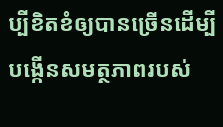ប្បីខិតខំឲ្យបានច្រើនដើម្បីបង្កើនសមត្ថភាពរបស់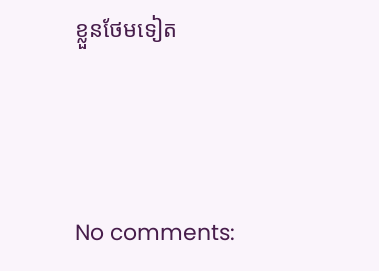ខ្លួនថែមទៀត




No comments: